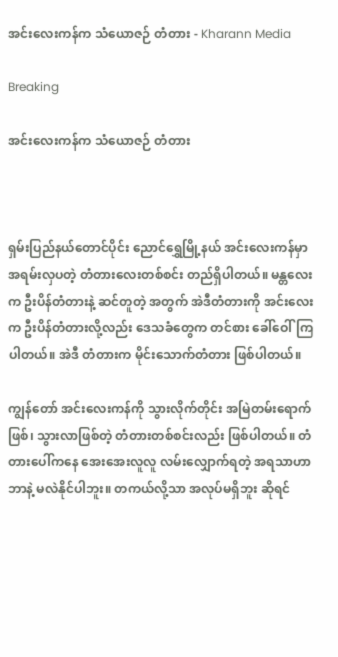အင်းလေးကန်က သံယောဇဉ် တံတား - Kharann Media

Breaking

အင်းလေးကန်က သံယောဇဉ် တံတား



ရှမ်းပြည်နယ်တောင်ပိုင်း ညောင်ရွှေမြို့နယ် အင်းလေးကန်မှာ အရမ်းလှပတဲ့ တံတားလေးတစ်စင်း တည်ရှိပါတယ်။ မန္တလေးက ဦးပိန်တံတားနဲ့ ဆင်တူတဲ့ အတွက် အဲဒီတံတားကို အင်းလေးက ဦးပိန်တံတားလို့လည်း ဒေသခံတွေက တင်စား ခေါ်ဝေါ်ကြပါတယ်။ အဲဒီ တံတားက မိုင်းသောက်တံတား ဖြစ်ပါတယ်။

ကျွန်တော် အင်းလေးကန်ကို သွားလိုက်တိုင်း အမြဲတမ်းရောက်ဖြစ်၊ သွားလာဖြစ်တဲ့ တံတားတစ်စင်းလည်း ဖြစ်ပါတယ်။ တံတားပေါ်ကနေ အေးအေးလူလူ လမ်းလျှောက်ရတဲ့ အရသာဟာ ဘာနဲ့ မလဲနိုင်ပါဘူး။ တကယ်လို့သာ အလုပ်မရှိဘူး ဆိုရင်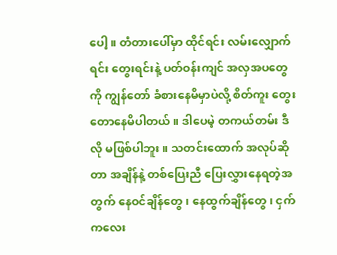ပေါ့။ တံတားပေါ်မှာ ထိုင်ရင်း လမ်းလျှောက်ရင်း တွေးရင်းနဲ့ ပတ်ဝန်းကျင် အလှအပတွေကို ကျွန်တော် ခံစားနေမိမှာပဲလို့ စိတ်ကူး တွေးတောနေမိပါတယ်။ ဒါပေမဲ့ တကယ်တမ်း ဒီလို မဖြစ်ပါဘူး။ သတင်းထောက် အလုပ်ဆိုတာ အချိန်နဲ့ တစ်ပြေးညီ ပြေးလွှားနေရတဲ့အတွက် နေဝင်ချိန်တွေ၊ နေထွက်ချိန်တွေ၊ ငှက်ကလေး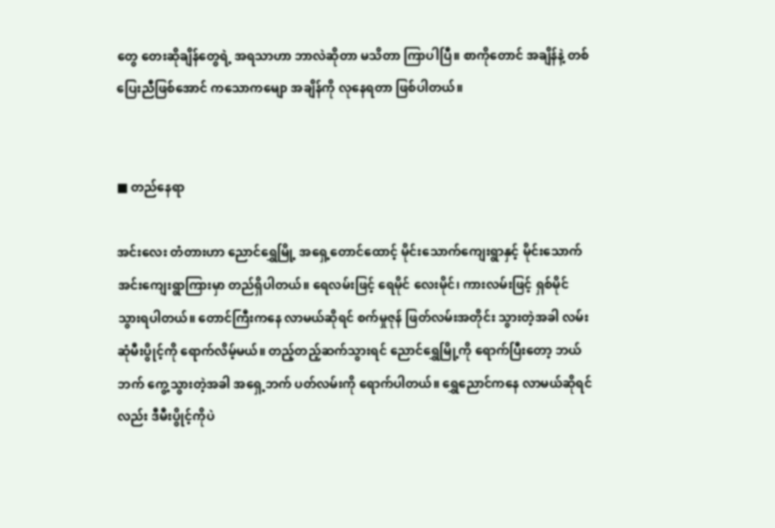တွေ တေးဆိုချိန်တွေရဲ့ အရသာဟာ ဘာလဲဆိုတာ မသိတာ ကြာပါပြီ။ စာကိုတောင် အချိန်နဲ့ တစ်ပြေးညီဖြစ်အောင် ကသောကမျော အချိန်ကို လုနေရတာ ဖြစ်ပါတယ်။


■ တည်နေရာ

အင်းလေး တံတားဟာ ညောင်ရွှေမြို့ အရှေ့တောင်ထောင့် မိုင်းသောက်ကျေးရွာနှင့် မိုင်းသောက်အင်းကျေးရွာကြားမှာ တည်ရှိပါတယ်။ ရေလမ်းဖြင့် ရေမိုင် လေးမိုင်၊ ကားလမ်းဖြင့် ရှစ်မိုင် သွားရပါတယ်။ တောင်ကြီးကနေ လာမယ်ဆိုရင် စက်မှုဇုန် ဖြတ်လမ်းအတိုင်း သွားတဲ့အခါ လမ်းဆုံမီးပွိုင့်ကို ရောက်လိမ့်မယ်။ တည့်တည့်ဆက်သွားရင် ညောင်ရွှေမြို့ကို ရောက်ပြီးတော့ ဘယ်ဘက် ကွေ့သွားတဲ့အခါ အရှေ့ဘက် ပတ်လမ်းကို ရောက်ပါတယ်။ ရွှေညောင်ကနေ လာမယ်ဆိုရင်လည်း ဒီမီးပွိုင့်ကိုပဲ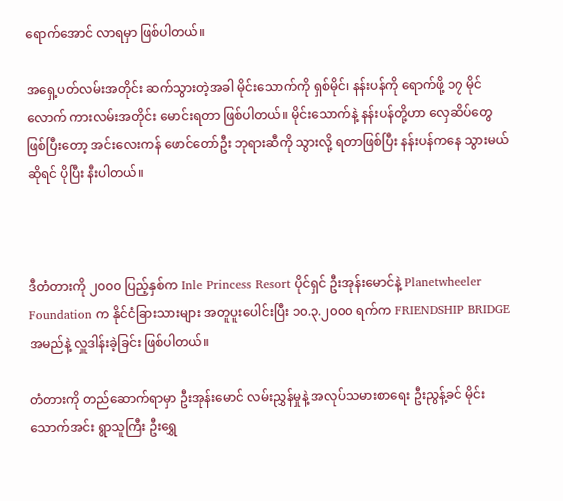ရောက်အောင် လာရမှာ ဖြစ်ပါတယ်။

အရှေ့ပတ်လမ်းအတိုင်း ဆက်သွားတဲ့အခါ မိုင်းသောက်ကို ရှစ်မိုင်၊ နန်းပန်ကို ရောက်ဖို့ ၁၇ မိုင်လောက် ကားလမ်းအတိုင်း မောင်းရတာ ဖြစ်ပါတယ်။ မိုင်းသောက်နဲ့ နန်းပန်တို့ဟာ လှေဆိပ်တွေဖြစ်ပြီးတော့ အင်းလေးကန် ဖောင်တော်ဦး ဘုရားဆီကို သွားလို့ ရတာဖြစ်ပြီး နန်းပန်ကနေ သွားမယ်ဆိုရင် ပိုပြီး နီးပါတယ်။



ဒီတံတားကို ၂၀၀၀ ပြည့်နှစ်က Inle Princess Resort ပိုင်ရှင် ဦးအုန်းမောင်နဲ့ Planetwheeler Foundation က နိုင်ငံခြားသားများ အတူပူးပေါင်းပြီး ၁၀.၃.၂၀၀၀ ရက်က FRIENDSHIP BRIDGE အမည်နဲ့ လှူဒါန်းခဲ့ခြင်း ဖြစ်ပါတယ်။

တံတားကို တည်ဆောက်ရာမှာ ဦးအုန်းမောင် လမ်းညွှန်မှုနဲ့ အလုပ်သမားစာရေး ဦးညွန့်ခင် မိုင်းသောက်အင်း ရွာသူကြီး ဦးရွှေ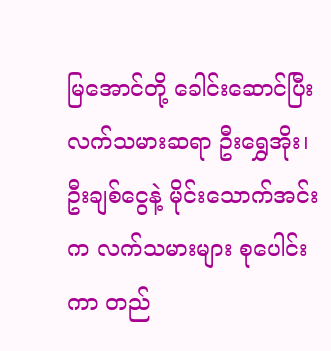မြအောင်တို့ ခေါင်းဆောင်ပြီး လက်သမားဆရာ ဦးရွှေအိုး၊ ဦးချစ်ငွေနဲ့ မိုင်းသောက်အင်းက လက်သမားများ စုပေါင်းကာ တည်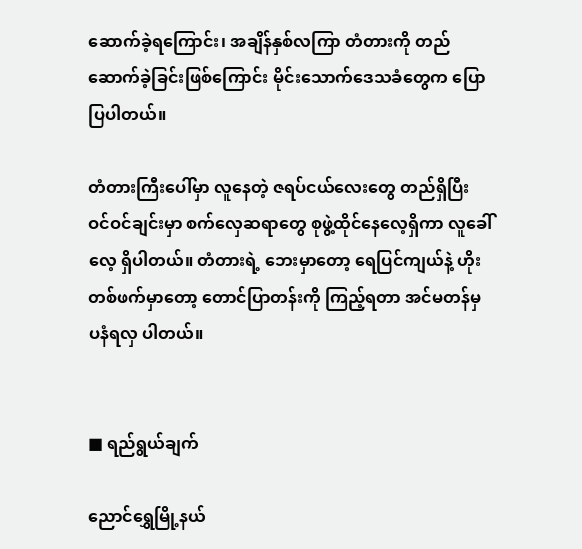ဆောက်ခဲ့ရကြောင်း၊ အချိန်နှစ်လကြာ တံတားကို တည်ဆောက်ခဲ့ခြင်းဖြစ်ကြောင်း မိုင်းသောက်ဒေသခံတွေက ပြောပြပါတယ်။

တံတားကြီးပေါ်မှာ လူနေတဲ့ ဇရပ်ငယ်လေးတွေ တည်ရှိပြီး ဝင်ဝင်ချင်းမှာ စက်လှေဆရာတွေ စုဖွဲ့ထိုင်နေလေ့ရှိကာ လူခေါ်လေ့ ရှိပါတယ်။ တံတားရဲ့ ဘေးမှာတော့ ရေပြင်ကျယ်နဲ့ ဟိုးတစ်ဖက်မှာတော့ တောင်ပြာတန်းကို ကြည့်ရတာ အင်မတန်မှ ပနံရလှ ပါတယ်။


■ ရည်ရွယ်ချက်

ညောင်ရွှေမြို့နယ်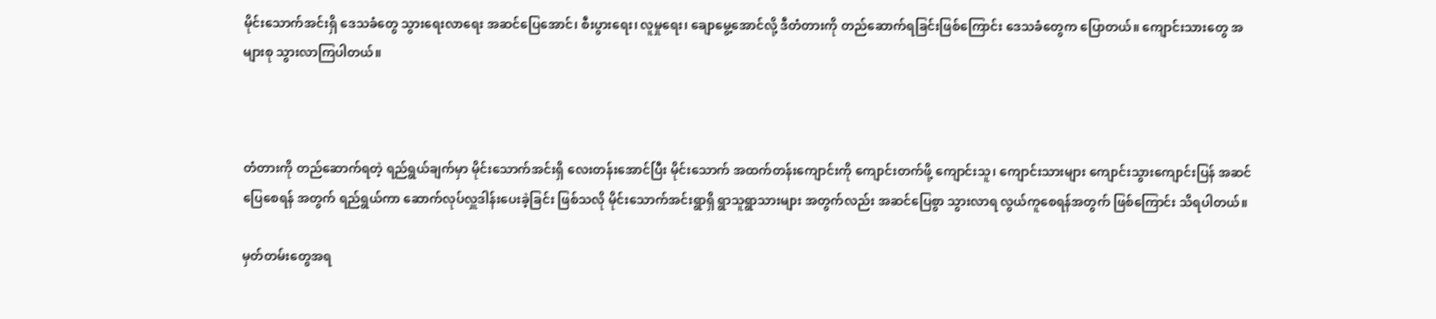မိုင်းသောက်အင်းရှိ ဒေသခံတွေ သွားရေးလာရေး အဆင်ပြေအောင်၊ စီးပွားရေး၊ လူမှုရေး၊ ချောမွေ့အောင်လို့ ဒီတံတားကို တည်ဆောက်ရခြင်းဖြစ်ကြောင်း ဒေသခံတွေက ပြောတယ်။ ကျောင်းသားတွေ အများစု သွားလာကြပါတယ်။



တံတားကို တည်ဆောက်ရတဲ့ ရည်ရွယ်ချက်မှာ မိုင်းသောက်အင်းရှိ လေးတန်းအောင်ပြီး မိုင်းသောက် အထက်တန်းကျောင်းကို ကျောင်းတက်ဖို့ ကျောင်းသူ၊ ကျောင်းသားများ ကျောင်းသွားကျောင်းပြန် အဆင်ပြေစေရန် အတွက် ရည်ရွယ်ကာ ဆောက်လုပ်လှူဒါန်းပေးခဲ့ခြင်း ဖြစ်သလို မိုင်းသောက်အင်းရွာရှိ ရွာသူရွာသားများ အတွက်လည်း အဆင်ပြေစွာ သွားလာရ လွယ်ကူစေရန်အတွက် ဖြစ်ကြောင်း သိရပါတယ်။

မှတ်တမ်းတွေအရ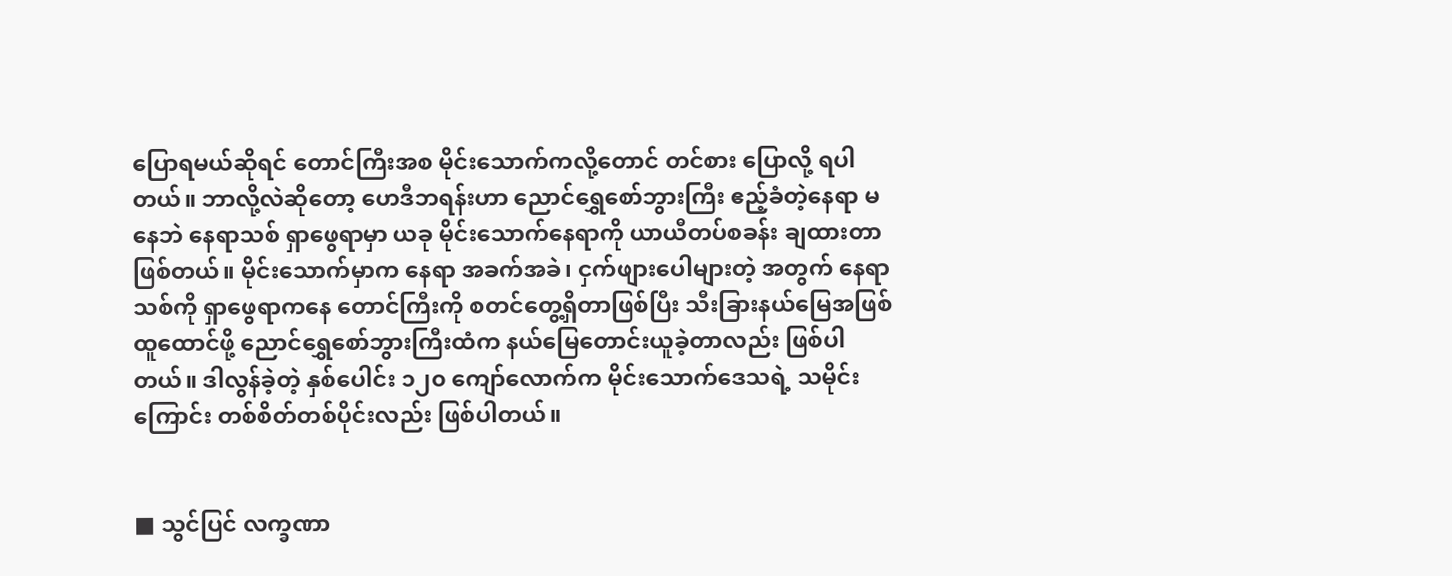ပြောရမယ်ဆိုရင် တောင်ကြီးအစ မိုင်းသောက်ကလို့တောင် တင်စား ပြောလို့ ရပါတယ်။ ဘာလို့လဲဆိုတော့ ဟေဒီဘရန်းဟာ ညောင်ရွှေစော်ဘွားကြီး ဧည့်ခံတဲ့နေရာ မနေဘဲ နေရာသစ် ရှာဖွေရာမှာ ယခု မိုင်းသောက်နေရာကို ယာယီတပ်စခန်း ချထားတာ ဖြစ်တယ်။ မိုင်းသောက်မှာက နေရာ အခက်အခဲ၊ ငှက်ဖျားပေါများတဲ့ အတွက် နေရာသစ်ကို ရှာဖွေရာကနေ တောင်ကြီးကို စတင်တွေ့ရှိတာဖြစ်ပြီး သီးခြားနယ်မြေအဖြစ် ထူထောင်ဖို့ ညောင်ရွှေစော်ဘွားကြီးထံက နယ်မြေတောင်းယူခဲ့တာလည်း ဖြစ်ပါတယ်။ ဒါလွန်ခဲ့တဲ့ နှစ်ပေါင်း ၁၂၀ ကျော်လောက်က မိုင်းသောက်ဒေသရဲ့ သမိုင်းကြောင်း တစ်စိတ်တစ်ပိုင်းလည်း ဖြစ်ပါတယ်။


■ သွင်ပြင် လက္ခဏာ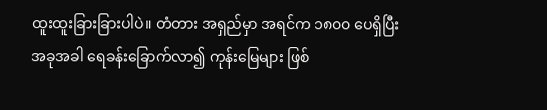ထူးထူးခြားခြားပါပဲ။ တံတား အရှည်မှာ အရင်က ၁၈၀၀ ပေရှိပြီး အခုအခါ ရေခန်းခြောက်လာ၍ ကုန်းမြေများ ဖြစ်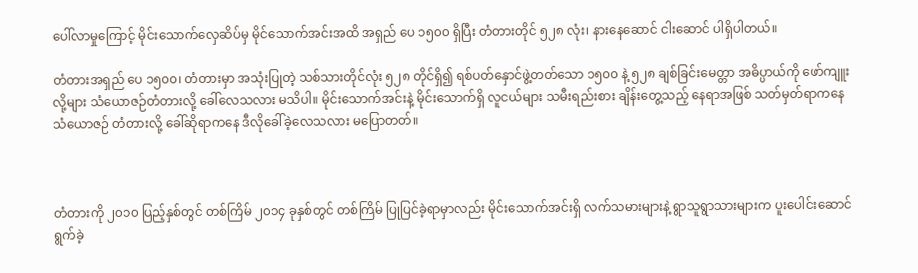ပေါ်လာမှုကြောင့် မိုင်းသောက်လှေဆိပ်မှ မိုင်သောက်အင်းအထိ အရှည် ပေ ၁၅၀၀ ရှိပြီး တံတားတိုင် ၅၂၈ လုံး၊ နားနေဆောင် ငါးဆောင် ပါရှိပါတယ်။

တံတားအရှည် ပေ ၁၅၀၀၊ တံတားမှာ အသုံးပြုတဲ့ သစ်သားတိုင်လုံး ၅၂၈ တိုင်ရှိ၍ ရစ်ပတ်နှောင်ဖွဲ့တတ်သော ၁၅၀၀ နဲ့ ၅၂၈ ချစ်ခြင်းမေတ္တာ အဓိပ္ပာယ်ကို ဖော်ကျူးလို့များ သံယောဇဉ်တံတားလို့ ခေါ်လေသလား မသိပါ။ မိုင်းသောက်အင်းနဲ့ မိုင်းသောက်ရှိ လူငယ်များ သမီးရည်းစား ချိန်းတွေ့သည့် နေရာအဖြစ် သတ်မှတ်ရာကနေ သံယောဇဉ် တံတားလို့ ခေါ်ဆိုရာကနေ ဒီလိုခေါ်ခဲ့လေသလား မပြောတတ်။



တံတားကို ၂၀၁၀ ပြည့်နှစ်တွင် တစ်ကြိမ် ၂၀၁၄ ခုနှစ်တွင် တစ်ကြိမ် ပြုပြင်ခဲ့ရာမှာလည်း မိုင်းသောက်အင်းရှိ လက်သမားများနဲ့ ရွာသူရွာသားများက ပူးပေါင်းဆောင်ရွက်ခဲ့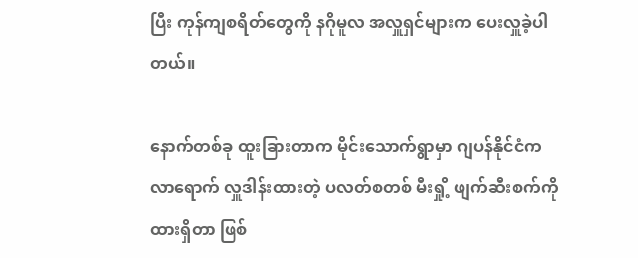ပြီး ကုန်ကျစရိတ်တွေကို နဂိုမူလ အလှူရှင်များက ပေးလှူခဲ့ပါတယ်။

နောက်တစ်ခု ထူးခြားတာက မိုင်းသောက်ရွာမှာ ဂျပန်နိုင်ငံက လာရောက် လှူဒါန်းထားတဲ့ ပလတ်စတစ် မီးရှို့ ဖျက်ဆီးစက်ကို ထားရှိတာ ဖြစ်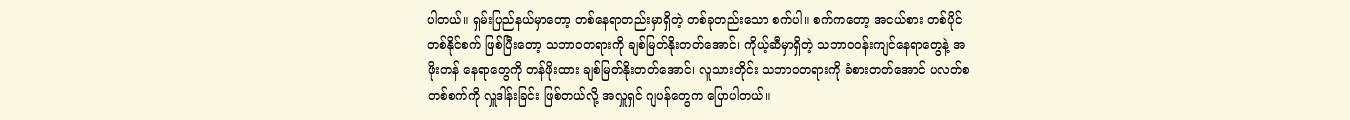ပါတယ်။ ရှမ်းပြည်နယ်မှာတော့ တစ်နေရာတည်းမှာရှိတဲ့ တစ်ခုတည်းသော စက်ပါ။ စက်ကတော့ အငယ်စား တစ်ပိုင်တစ်နိုင်စက် ဖြစ်ပြီးတော့ သဘာဝတရားကို ချစ်မြတ်နိုးတတ်အောင်၊ ကိုယ့်ဆီမှာရှိတဲ့ သဘာ၀၀န်းကျင်နေရာတွေနဲ့ အဖိုးတန် နေရာတွေကို တန်ဖိုးထား ချစ်မြတ်နိုးတတ်အောင်၊ လူသားတိုင်း သဘာဝတရားကို ခံစားတတ်အောင် ပလတ်စတစ်စက်ကို လှူဒါန်းခြင်း ဖြစ်တယ်လို့ အလှူရှင် ဂျပန်တွေက ပြောပါတယ်။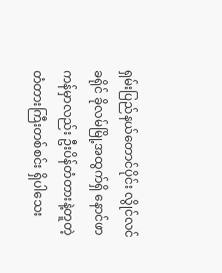ရှမ်းပြည်နယ်တောင်ပိုင်း လွိုင်လင်ခရိုင် ခိုလမ်မြို့အထွက်ရှိ နောင်ဖာကန်မှာလည်း ဦးပိန်တံတားနဲ့တူတဲ့ တံတားကြီးတစ်စင်း ရှိပါသေး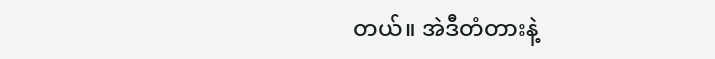တယ်။ အဲဒီတံတားနဲ့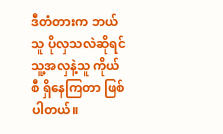ဒီတံတားက ဘယ်သူ ပိုလှသလဲဆိုရင် သူ့အလှနဲ့သူ ကိုယ်စီ ရှိနေကြတာ ဖြစ်ပါတယ်။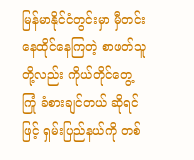မြန်မာနိုင်ငံတွင်းမှာ မှီတင်းနေထိုင်နေကြတဲ့ စာဖတ်သူတို့လည်း ကိုယ်တိုင်တွေ့ကြုံ ခံစားချင်တယ် ဆိုရင်ဖြင့် ရှမ်းပြည်နယ်ကို တစ်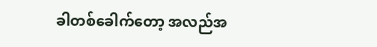ခါတစ်ခေါက်တော့ အလည်အ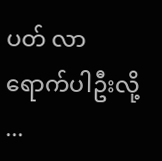ပတ် လာရောက်ပါဦးလို့ ...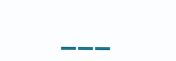___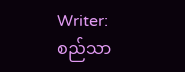Writer:စည်သာ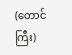(တောင်ကြီး)